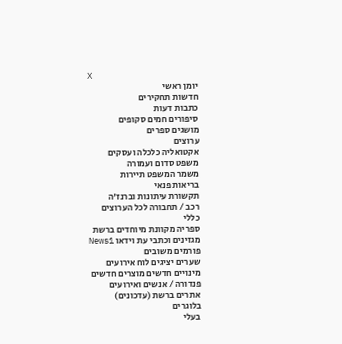X
יומן ראשי
חדשות תחקירים
כתבות דעות
סיפורים חמים סקופים
מושגים ספרים
ערוצים
אקטואליה כלכלה ועסקים
משפט סדום ועמורה
משמר המשפט תיירות
בריאות פנאי
תקשורת עיתונות וברנז'ה
רכב / תחבורה לכל הערוצים
כללי
ספריה מקוונת מיוחדים ברשת
מגזינים וכתבי עת וידאו News1
פורמים משובים
שערים יציגים לוח אירועים
מינויים חדשים מוצרים חדשים
פנדורה / אנשים ואירועים
אתרים ברשת (עדכונים)
בלוגרים
בעלי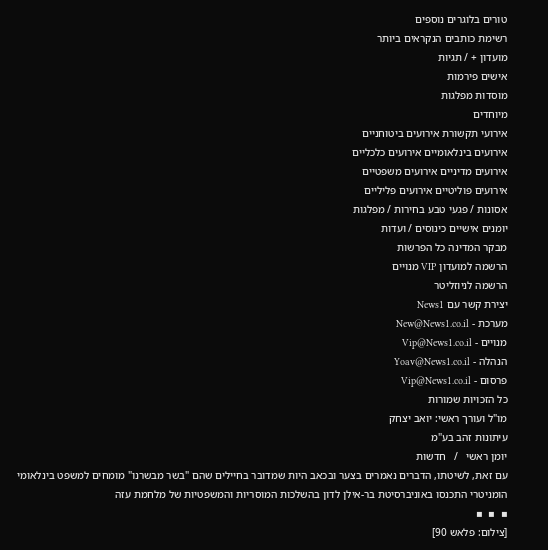טורים בלוגרים נוספים
רשימת כותבים הנקראים ביותר
מועדון + / תגיות
אישים פירמות
מוסדות מפלגות
מיוחדים
אירועי תקשורת אירועים ביטוחניים
אירועים בינלאומיים אירועים כלכליים
אירועים מדיניים אירועים משפטיים
אירועים פוליטיים אירועים פליליים
אסונות / פגעי טבע בחירות / מפלגות
יומנים אישיים כינוסים / ועדות
מבקר המדינה כל הפרשות
הרשמה למועדון VIP מנויים
הרשמה לניוזליטר
יצירת קשר עם News1
מערכת - New@News1.co.il
מנויים - Vip@News1.co.il
הנהלה - Yoav@News1.co.il
פרסום - Vip@News1.co.il
כל הזכויות שמורות
מו"ל ועורך ראשי: יואב יצחק
עיתונות זהב בע"מ
יומן ראשי   /   חדשות
עם זאת, לשיטתו, הדברים נאמרים בצער ובכאב היות שמדובר בחיילים שהם "בשר מבשרנו" מומחים למשפט בינלאומי הומניטרי התכנסו באוניברסיטת בר-אילן לדון בהשלכות המוסריות והמשפטיות של מלחמת עזה
▪  ▪  ▪
[צילום: פלאש 90]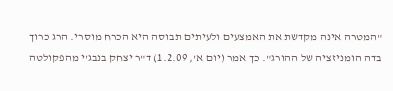"המטרה אינה מקדשת את האמצעים ולעיתים תבוסה היא הכרח מוסרי. הרג כרוך בדה הומניזציה של ההורג". כך אמר (יום א', 1.2.09) ד"ר יצחק בנבג'י מהפקולטה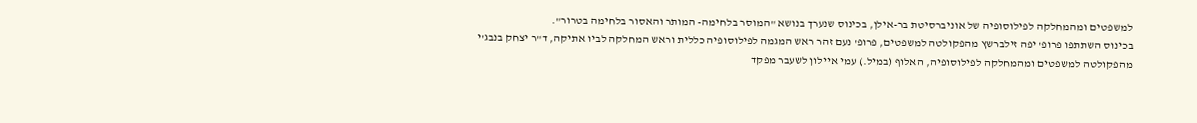למשפטים ומהמחלקה לפילוסופיה של אוניברסיטת בר-אילן, בכינוס שנערך בנושא "המוסר בלחימה- המותר והאסור בלחימה בטרור".
בכינוס השתתפו פרופ' יפה זילברשץ מהפקולטה למשפטים, פרופ' נעם זהר ראש המגמה לפילוסופיה כללית וראש המחלקה לביו אתיקה, ד"ר יצחק בנבג'י מהפקולטה למשפטים ומהמחלקה לפילוסופיה, האלוף (במיל.) עמי איילון לשעבר מפקד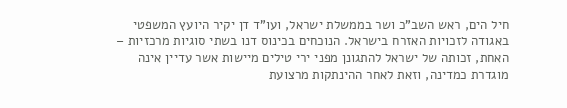חיל הים, ראש השב"כ ושר בממשלת ישראל, ועו"ד דן יקיר היועץ המשפטי באגודה לזכויות האזרח בישראל. הנוכחים בכינוס דנו בשתי סוגיות מרכזיות – האחת, זכותה של ישראל להתגונן מפני ירי טילים מיישות אשר עדיין אינה מוגדרת כמדינה, וזאת לאחר ההינתקות מרצועת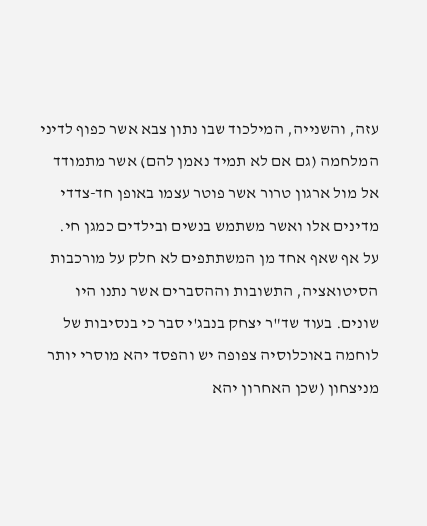עזה, והשנייה, המילכוד שבו נתון צבא אשר כפוף לדיני המלחמה (גם אם לא תמיד נאמן להם) אשר מתמודד אל מול ארגון טרור אשר פוטר עצמו באופן חד-צדדי מדינים אלו ואשר משתמש בנשים ובילדים כמגן חי.
על אף שאף אחד מן המשתתפים לא חלק על מורכבות הסיטואציה, התשובות וההסברים אשר נתנו היו שונים. בעוד שד"ר יצחק בנבג'י סבר כי בנסיבות של לוחמה באוכלוסיה צפופה יש והפסד יהא מוסרי יותר מניצחון (שכן האחרון יהא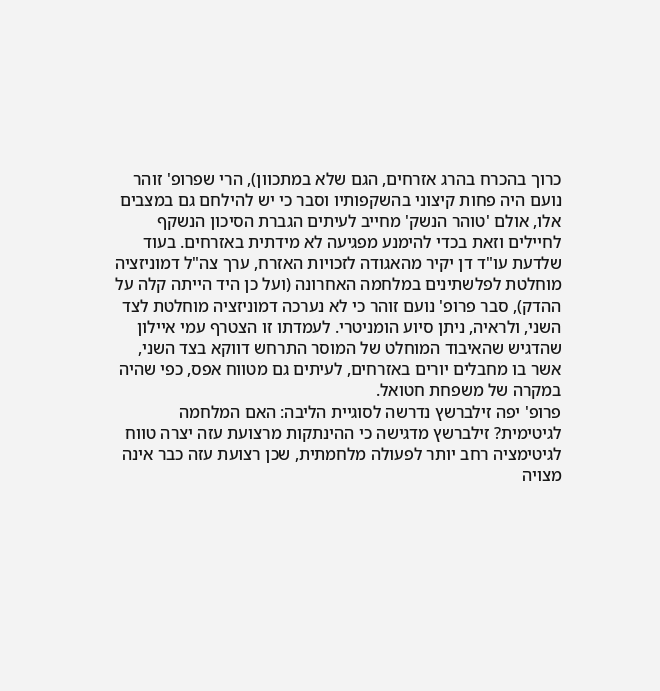כרוך בהכרח בהרג אזרחים, הגם שלא במתכוון), הרי שפרופ' זוהר נועם היה פחות קיצוני בהשקפותיו וסבר כי יש להילחם גם במצבים אלו, אולם 'טוהר הנשק' מחייב לעיתים הגברת הסיכון הנשקף לחיילים וזאת בכדי להימנע מפגיעה לא מידתית באזרחים. בעוד שלדעת עו"ד דן יקיר מהאגודה לזכויות האזרח, ערך צה"ל דמוניזציה מוחלטת לפלשתינים במלחמה האחרונה (ועל כן היד הייתה קלה על ההדק), סבר פרופ' נועם זוהר כי לא נערכה דמוניזציה מוחלטת לצד השני, ולראיה, ניתן סיוע הומניטרי. לעמדתו זו הצטרף עמי איילון שהדגיש שהאיבוד המוחלט של המוסר התרחש דווקא בצד השני, אשר בו מחבלים יורים באזרחים, לעיתים גם מטווח אפס, כפי שהיה במקרה של משפחת חטואל.
פרופ' יפה זילברשץ נדרשה לסוגיית הליבה: האם המלחמה לגיטימית? זילברשץ מדגישה כי ההינתקות מרצועת עזה יצרה טווח לגיטימציה רחב יותר לפעולה מלחמתית, שכן רצועת עזה כבר אינה מצויה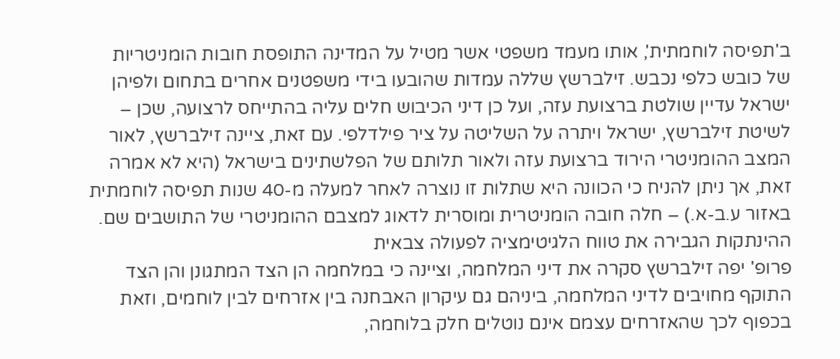ב'תפיסה לוחמתית', אותו מעמד משפטי אשר מטיל על המדינה התופסת חובות הומניטריות של כובש כלפי נכבש. זילברשץ שללה עמדות שהובעו בידי משפטנים אחרים בתחום ולפיהן ישראל עדיין שולטת ברצועת עזה, ועל כן דיני הכיבוש חלים עליה בהתייחס לרצועה, שכן – לשיטת זילברשץ, ישראל ויתרה על השליטה על ציר פילדלפי. עם זאת, ציינה זילברשץ, לאור המצב ההומניטרי הירוד ברצועת עזה ולאור תלותם של הפלשתינים בישראל (היא לא אמרה זאת, אך ניתן להניח כי הכוונה היא שתלות זו נוצרה לאחר למעלה מ-40 שנות תפיסה לוחמתית באזור ע.ב-א.) – חלה חובה הומניטרית ומוסרית לדאוג למצבם ההומניטרי של התושבים שם.
ההינתקות הגבירה את טווח הלגיטימציה לפעולה צבאית
פרופ' יפה זילברשץ סקרה את דיני המלחמה, וציינה כי במלחמה הן הצד המתגונן והן הצד התוקף מחויבים לדיני המלחמה, ביניהם גם עיקרון האבחנה בין אזרחים לבין לוחמים, וזאת בכפוף לכך שהאזרחים עצמם אינם נוטלים חלק בלוחמה,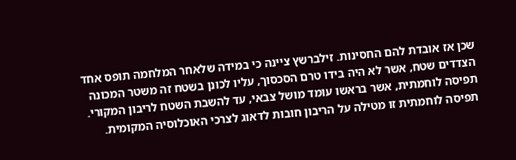שכן אז אובדת להם החסינות. זילברשץ ציינה כי במידה שלאחר המלחמה תופס אחד הצדדים שטח, אשר לא היה בידו טרם הסכסוך, עליו לכונן בשטח זה משטר המכונה תפיסה לוחמתית, אשר בראשו עומד מושל צבאי, עד להשבת השטח לריבון המקורי. תפיסה לוחמתית זו מטילה על הריבון חובות לדאוג לצרכי האוכלוסיה המקומית.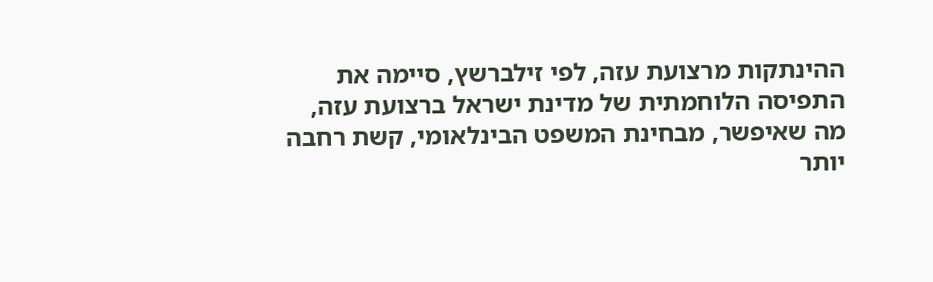ההינתקות מרצועת עזה, לפי זילברשץ, סיימה את התפיסה הלוחמתית של מדינת ישראל ברצועת עזה, מה שאיפשר, מבחינת המשפט הבינלאומי, קשת רחבה יותר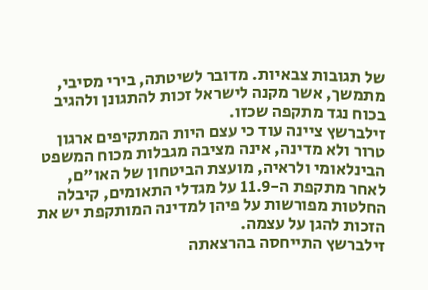של תגובות צבאיות. מדובר לשיטתה, בירי מסיבי, מתמשך, אשר מקנה לישראל זכות להתגונן ולהגיב בכוח נגד מתקפה שכזו.
זילברשץ ציינה עוד כי עצם היות המתקיפים ארגון טרור ולא מדינה, אינה מציבה מגבלות מכוח המשפט הבינלאומי ולראיה, מועצת הביטחון של האו"ם, לאחר מתקפת ה-11.9 על מגדלי התאומים, קיבלה החלטות מפורשות על פיהן למדינה המותקפת יש את הזכות להגן על עצמה.
זילברשץ התייחסה בהרצאתה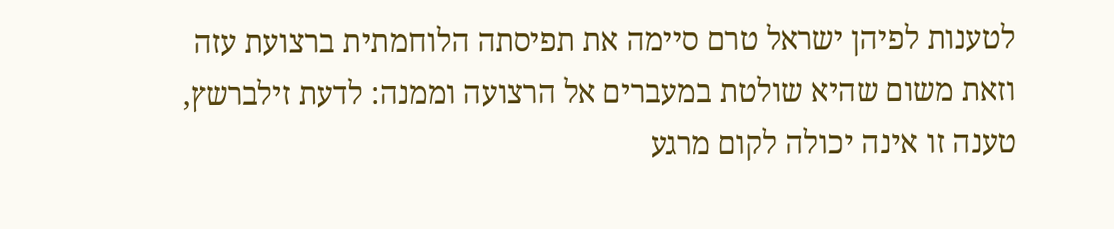לטענות לפיהן ישראל טרם סיימה את תפיסתה הלוחמתית ברצועת עזה וזאת משום שהיא שולטת במעברים אל הרצועה וממנה: לדעת זילברשץ, טענה זו אינה יכולה לקום מרגע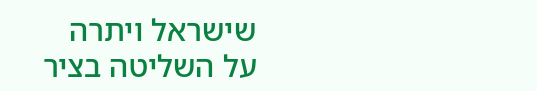שישראל ויתרה על השליטה בציר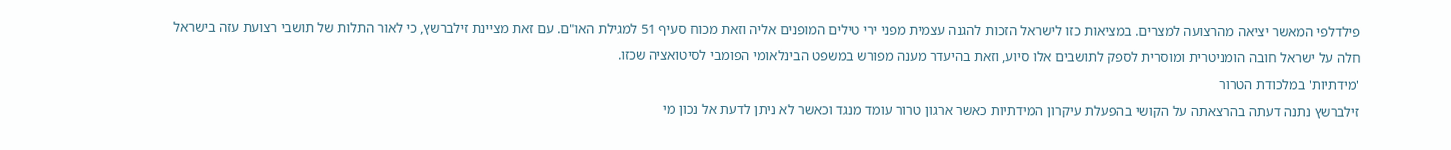פילדלפי המאשר יציאה מהרצועה למצרים. במציאות כזו לישראל הזכות להגנה עצמית מפני ירי טילים המופנים אליה וזאת מכוח סעיף 51 למגילת האו"ם. עם זאת מציינת זילברשץ, כי לאור התלות של תושבי רצועת עזה בישראל חלה על ישראל חובה הומניטרית ומוסרית לספק לתושבים אלו סיוע, וזאת בהיעדר מענה מפורש במשפט הבינלאומי הפומבי לסיטואציה שכזו.
'מידתיות' במלכודת הטרור
זילברשץ נתנה דעתה בהרצאתה על הקושי בהפעלת עיקרון המידתיות כאשר ארגון טרור עומד מנגד וכאשר לא ניתן לדעת אל נכון מי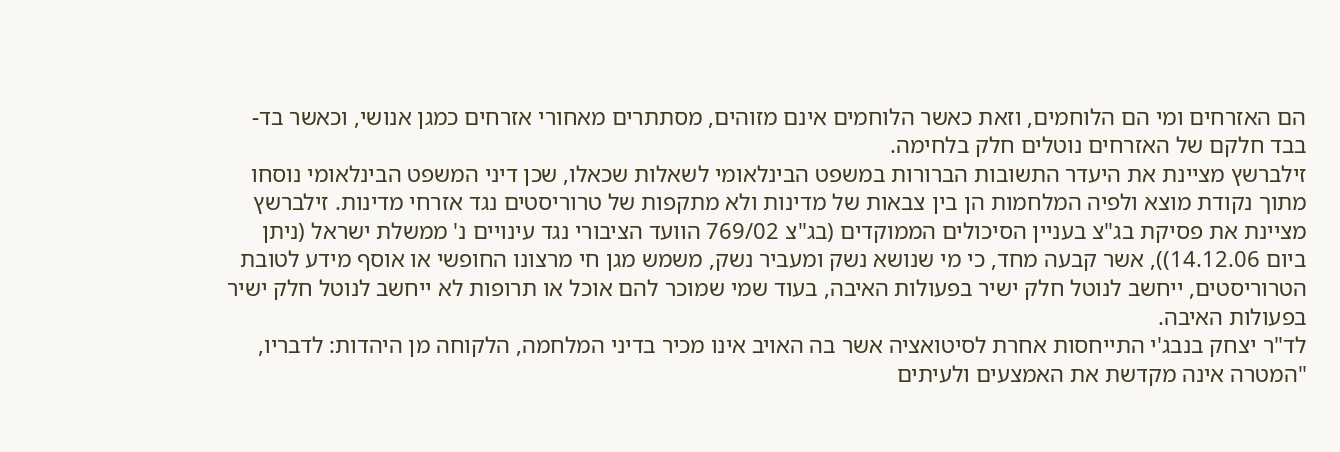הם האזרחים ומי הם הלוחמים, וזאת כאשר הלוחמים אינם מזוהים, מסתתרים מאחורי אזרחים כמגן אנושי, וכאשר בד-בבד חלקם של האזרחים נוטלים חלק בלחימה.
זילברשץ מציינת את היעדר התשובות הברורות במשפט הבינלאומי לשאלות שכאלו, שכן דיני המשפט הבינלאומי נוסחו מתוך נקודת מוצא ולפיה המלחמות הן בין צבאות של מדינות ולא מתקפות של טרוריסטים נגד אזרחי מדינות. זילברשץ מציינת את פסיקת בג"צ בעניין הסיכולים הממוקדים (בג"צ 769/02 הוועד הציבורי נגד עינויים נ' ממשלת ישראל (ניתן ביום 14.12.06)), אשר קבעה מחד, כי מי שנושא נשק ומעביר נשק, משמש מגן חי מרצונו החופשי או אוסף מידע לטובת הטרוריסטים, ייחשב לנוטל חלק ישיר בפעולות האיבה, בעוד שמי שמוכר להם אוכל או תרופות לא ייחשב לנוטל חלק ישיר בפעולות האיבה.
לד"ר יצחק בנבג'י התייחסות אחרת לסיטואציה אשר בה האויב אינו מכיר בדיני המלחמה, הלקוחה מן היהדות: לדבריו, "המטרה אינה מקדשת את האמצעים ולעיתים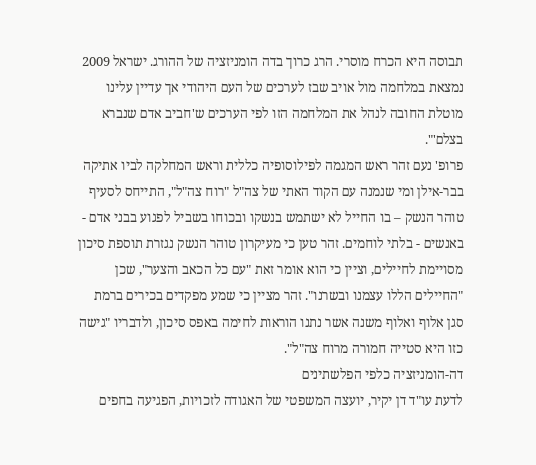תבוסה היא הכרח מוסרי. הרג כרוך בדה הומניזציה של ההורג. ישראל 2009 נמצאת במלחמה מול אויב שבז לערכים של העם היהודי אך עדיין עלינו מוטלת החובה לנהל את המלחמה הזו לפי הערכים ש'חביב אדם שנברא בצלם'".
פרופ' נעם זהר ראש המגמה לפילוסופיה כללית וראש המחלקה לביו אתיקה בבר-אילן ומי שנמנה עם הקוד האתי של צה"ל "רוח צה"ל", התייחס לסעיף טוהר הנשק – בו החייל לא ישתמש בנשקו ובכוחו בשביל לפגוע בבני אדם - באנשים - בלתי לוחמים. זהר טען כי מעיקרון טוהר הנשק נגזרת תוספת סיכון מסויימת לחיילים, וציין כי הוא אומר זאת "עם כל הכאב והצער", שכן "החיילים הללו עצמנו ובשרנו". זהר מציין כי שמע מפקדים בכירים ברמת סגן אלוף ואלוף משנה אשר נתנו הוראות לחימה באפס סיכון, ולדבריו "גישה כזו היא סטייה חמורה מרוח צה"ל".
דה-הומניזציה כלפי הפלשתינים
לדעת עו"ד דן יקיר, יועצה המשפטי של האגודה לזכויות, הפגיעה בחפים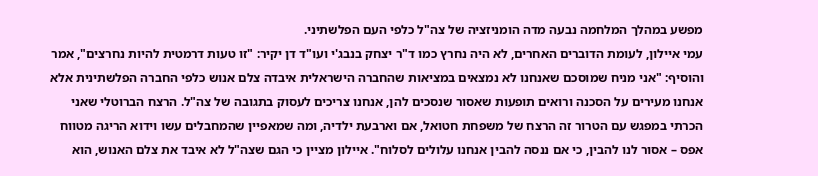מפשע במהלך המלחמה נבעה מדה הומניזציה של צה"ל כלפי העם הפלשתיני.
עמי איילון, לעומת הדוברים האחרים, לא היה נחרץ כמו ד"ר יצחק בנבג'י ועו"ד דן יקיר: "זו טעות דרמטית להיות נחרצים", אמר והוסיף: "אני מניח שמוסכם שאנחנו לא נמצאים במציאות שהחברה הישראלית איבדה צלם אנוש כלפי החברה הפלשתינית אלא אנחנו מעירים על הסכנה ורואים תופעות שאסור שנסכים להן, אנחנו צריכים לעסוק בתגובה של צה"ל. הרצח הברוטלי שאני הכרתי במפגש עם הטרור זה הרצח של משפחת חטואל, אם וארבעת ילדיה, ומה שמאפיין שהמחבלים עשו וידוא הריגה מטווח אפס – אסור לנו להבין, כי אם ננסה להבין אנחנו עלולים לסלוח". איילון מציין כי הגם שצה"ל לא איבד את צלם האנוש, הוא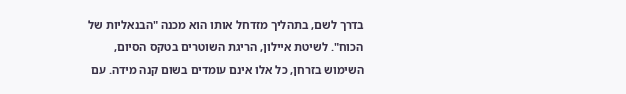בדרך לשם, בתהליך מזדחל אותו הוא מכנה "הבנאליות של הכוח". לשיטת איילון, הריגת השוטרים בטקס הסיום, השימוש בזרחן, כל אלו אינם עומדים בשום קנה מידה. עם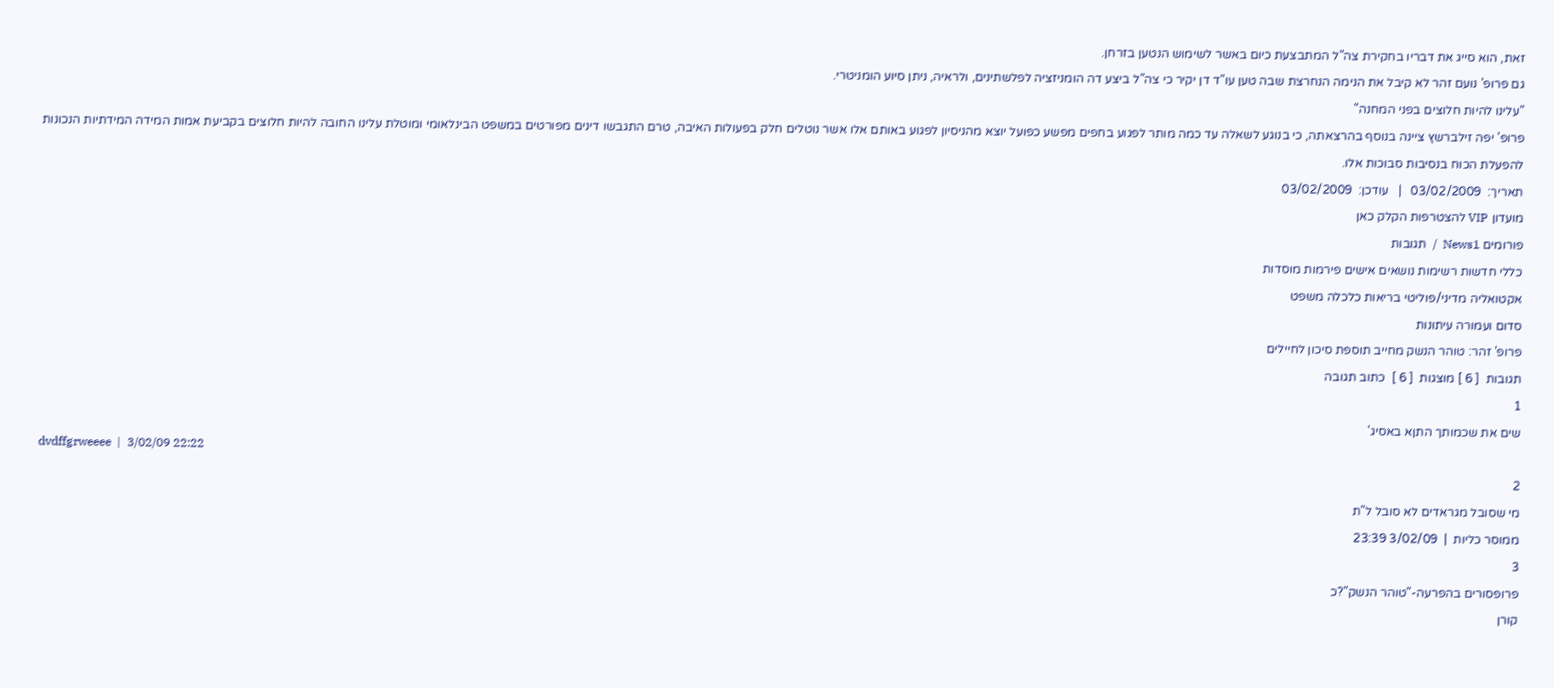זאת, הוא סייג את דבריו בחקירת צה"ל המתבצעת כיום באשר לשימוש הנטען בזרחן.
גם פרופ' נועם זהר לא קיבל את הנימה הנחרצת שבה טען עו"ד דן יקיר כי צה"ל ביצע דה הומניזציה לפלשתינים, ולראיה, ניתן סיוע הומניטרי.
"עלינו להיות חלוצים בפני המחנה"
פרופ' יפה זילברשץ ציינה בנוסף בהרצאתה, כי בנוגע לשאלה עד כמה מותר לפגוע בחפים מפשע כפועל יוצא מהניסיון לפגוע באותם אלו אשר נוטלים חלק בפעולות האיבה, טרם התגבשו דינים מפורטים במשפט הבינלאומי ומוטלת עלינו החובה להיות חלוצים בקביעת אמות המידה המידתיות הנכונות להפעלת הכוח בנסיבות סבוכות אלו.
תאריך:  03/02/2009   |   עודכן:  03/02/2009
מועדון VIP להצטרפות הקלק כאן
פורומים News1  /  תגובות
כללי חדשות רשימות נושאים אישים פירמות מוסדות
אקטואליה מדיני/פוליטי בריאות כלכלה משפט
סדום ועמורה עיתונות
פרופ' זהר: טוהר הנשק מחייב תוספת סיכון לחיילים
תגובות  [ 6 ] מוצגות  [ 6 ]  כתוב תגובה
1
שים את שכמותך התןא באסיג'
dvdffgrweeee  |  3/02/09 22:22
2
מי שסובל מגראדים לא סובל ל"ת
ממוסר כליות  |  3/02/09 23:39
3
פרופסורים בהפרעה-"טוהר הנשק"?כ
קורן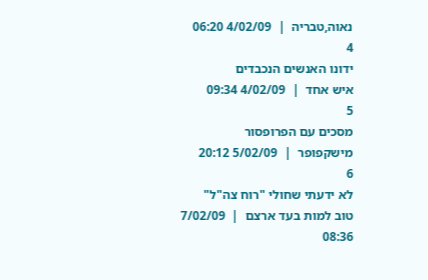נאוה,טבריה  |  4/02/09 06:20
4
ידונו האנשים הנכבדים
איש אחד  |  4/02/09 09:34
5
מסכים עם הפרופסור
מישקפופר  |  5/02/09 20:12
6
לא ידעתי שחולי "רוח צה"ל"
טוב למות בעד ארצם  |  7/02/09 08:36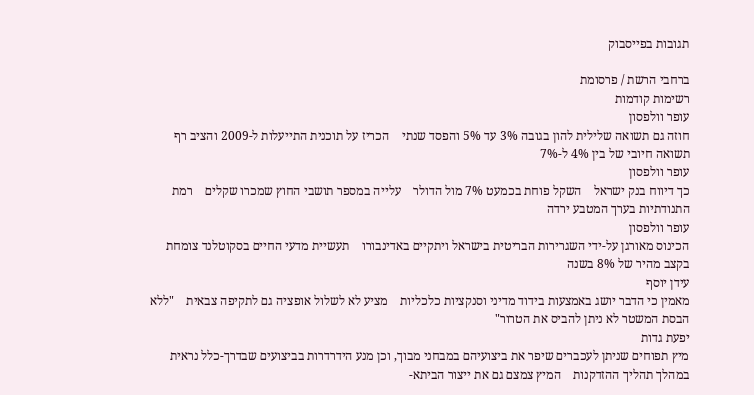תגובות בפייסבוק

ברחבי הרשת / פרסומת
רשימות קודמות
עופר וולפסון
חוזה גם תשואה שלילית להון בגובה 3% עד 5% והפסד שנתי    הכריז על תוכנית התייעלות ל-2009 והציב רף תשואה חיובי של בין 4% ל-7%
עופר וולפסון
כך דיווח בנק ישראל    השקל פוחת בכמעט 7% מול הדולר    עלייה במספר תושבי החוץ שמכרו שקלים    רמת התנודתיות בערך המטבע ירדה
עופר וולפסון
הכינוס מאורגן על-ידי השגרירות הבריטית בישראל ויתקיים באדינבורו    תעשיית מדעי החיים בסקוטלנד צומחת בקצב מהיר של 8% בשנה
עידן יוסף
מאמין כי הדבר יושג באמצעות בידוד מדיני וסנקציות כלכליות    מציע לא לשלול אופציה גם לתקיפה צבאית    "ללא הבסת המשטר לא ניתן להביס את הטרור"
יפעת גדות
מיץ תפוחים שניתן לעכברים שיפר את ביצועיהם במבחני מבוך, וכן מנע הידרדרות בביצועים שבדרך-כלל נראית במהלך תהליך ההזדקנות    המיץ צמצם גם את ייצור הביתא-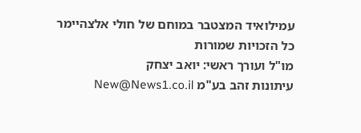עמילואיד המצטבר במוחם של חולי אלצהיימר
כל הזכויות שמורות
מו"ל ועורך ראשי: יואב יצחק
עיתונות זהב בע"מ New@News1.co.il